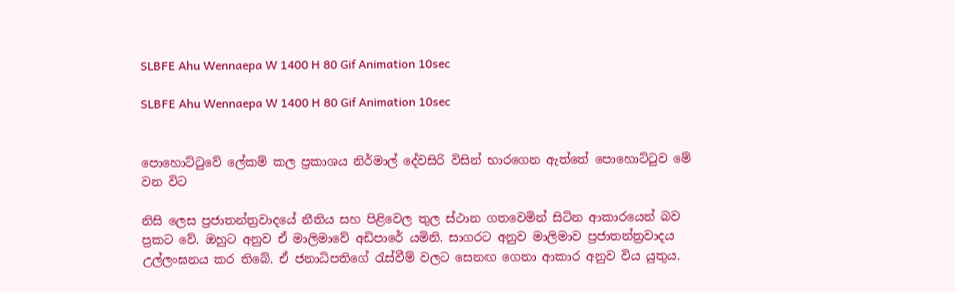SLBFE Ahu Wennaepa W 1400 H 80 Gif Animation 10sec

SLBFE Ahu Wennaepa W 1400 H 80 Gif Animation 10sec


පොහොට්ටුවේ ලේකම් කල ප්‍රකාශය නිර්මාල් දේවසිරි විසින් භාරගෙන ඇත්තේ පොහොට්ටුව මේ වන විට

නිසි ලෙස ප්‍රජාතන්ත්‍රවාදයේ නීතිය සහ පිළිවෙල තුල ස්ථාන ගතවෙමින් සිටින ආකාරයෙන් බව ප්‍රකට වේ. ඔහුට අනුව ඒ මාලිමාවේ අඩිපාරේ යමිනි. සාගරට අනුව මාලිමාව ප්‍රජාතන්ත්‍රවාදය උල්ලංඝනය කර තිබේ. ඒ ජනාධිපතිගේ රැස්වීම් වලට සෙනඟ ගෙනා ආකාර අනුව විය යුතුය.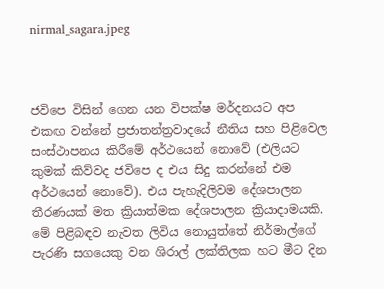nirmal_sagara.jpeg



ජවිපෙ විසින් ගෙන යන විපක්ෂ මර්දනයට අප එකඟ වන්නේ ප්‍රජාතන්ත්‍රවාදයේ නීතිය සහ පිළිවෙල සංස්ථාපනය කිරීමේ අර්ථයෙන් නොවේ (එලියට කුමක් කිව්වද ජවිපෙ ද එය සිදු කරන්නේ එම අර්ථයෙන් නොවේ). එය පැහැදිලිවම දේශපාලන තීරණයක් මත ක්‍රියාත්මක දේශපාලන ක්‍රියාදාමයකි. මේ පිළිබඳව නැවත ලිවිය නොයුත්තේ නිර්මාල්ගේ පැරණි සගයෙකු වන ශිරාල් ලක්තිලක හට මීට දින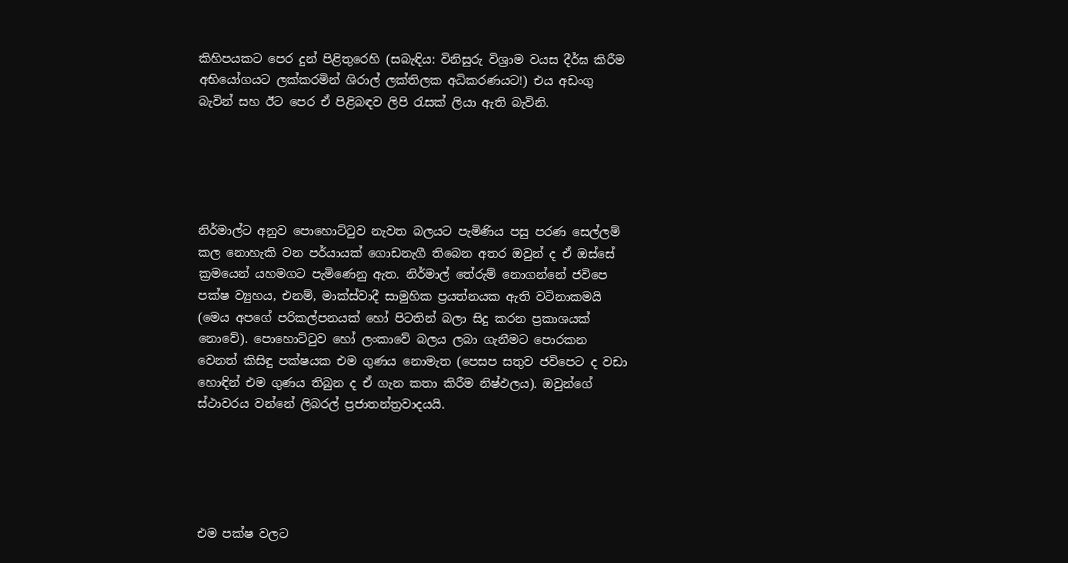කිහිපයකට පෙර දුන් පිළිතුරෙහි (සබැඳිය: විනිසුරු විශ්‍රාම වයස දීර්ඝ කිරීම අභියෝගයට ලක්කරමින් ශිරාල් ලක්තිලක අධිකරණයට!) එය අඩංගු බැවින් සහ ඊට පෙර ඒ පිළිබඳව ලිපි රැසක් ලියා ඇති බැවිනි.





නිර්මාල්ට අනුව පොහොට්ටුව නැවත බලයට පැමිණිය පසු පරණ සෙල්ලම් කල නොහැකි වන පර්යායක් ගොඩනැගී තිබෙන අතර ඔවුන් ද ඒ ඔස්සේ ක්‍රමයෙන් යහමගට පැමිණෙනු ඇත. නිර්මාල් තේරුම් නොගන්නේ ජවිපෙ පක්ෂ ව්‍යුහය, එනම්, මාක්ස්වාදී සාමුහික ප්‍රයත්නයක ඇති වටිනාකමයි (මෙය අපගේ පරිකල්පනයක් හෝ පිටතින් බලා සිදු කරන ප්‍රකාශයක් නොවේ). පොහොට්ටුව හෝ ලංකාවේ බලය ලබා ගැනීමට පොරකන වෙනත් කිසිඳු පක්ෂයක එම ගුණය නොමැත (පෙසප සතුව ජවිපෙට ද වඩා හොඳින් එම ගුණය තිබුන ද ඒ ගැන කතා කිරීම නිෂ්ඵලය). ඔවුන්ගේ ස්ථාවරය වන්නේ ලිබරල් ප්‍රජාතන්ත්‍රවාදයයි.





එම පක්ෂ වලට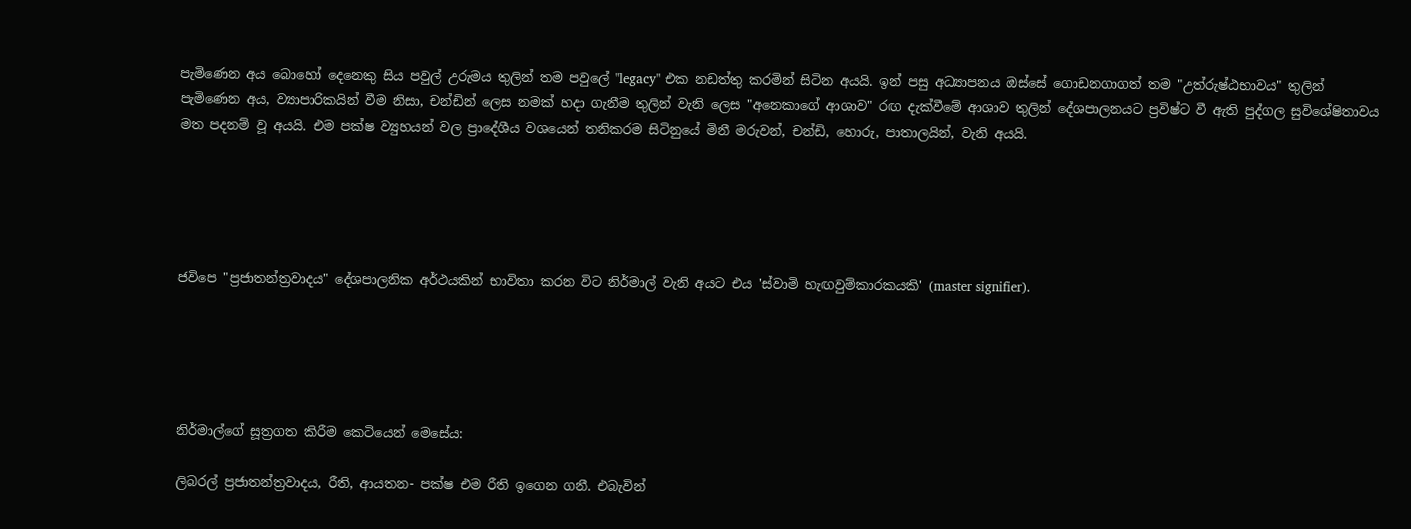පැමිණෙන අය බොහෝ දෙනෙකු සිය පවුල් උරුමය තුලින් තම පවුලේ "legacy" එක නඩත්තු කරමින් සිටින අයයි. ඉන් පසු අධ්‍යාපනය ඔස්සේ ගොඩනගාගත් තම "උත්රුෂ්ඨභාවය" තුලින් පැමිණෙන අය, ව්‍යාපාරිකයින් වීම නිසා, චන්ඩින් ලෙස නමක් හදා ගැනීම තුලින් වැනි ලෙස "අනෙකාගේ ආශාව" රඟ දැක්වීමේ ආශාව තුලින් දේශපාලනයට ප්‍රවිෂ්ට වී ඇති පුද්ගල සුවිශේෂිතාවය මත පදනම් වූ අයයි. එම පක්ෂ ව්‍යුහයන් වල ප්‍රාදේශීය වශයෙන් තනිකරම සිටිනුයේ මිනී මරුවන්, චන්ඩි, හොරු, පාතාලයින්, වැනි අයයි.





ජවිපෙ "ප්‍රජාතන්ත්‍රවාදය" දේශපාලනික අර්ථයකින් භාවිතා කරන විට නිර්මාල් වැනි අයට එය 'ස්වාමි හැඟවුම්කාරකයකි' (master signifier).





නිර්මාල්ගේ සූත්‍රගත කිරීම කෙටියෙන් මෙසේය:

ලිබරල් ප්‍රජාතන්ත්‍රවාදය, රීති, ආයතන- පක්ෂ එම රීති ඉගෙන ගනී. එබැවින්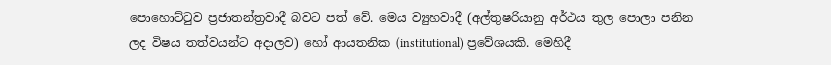පොහොට්ටුව ප්‍රජාතන්ත්‍රවාදී බවට පත් වේ. මෙය ව්‍යුහවාදී (අල්තුෂරියානු අර්ථය තුල පොලා පනින ලද විෂය තත්වයන්ට අදාලව) හෝ ආයතනික (institutional) ප්‍රවේශයකි. මෙහිදී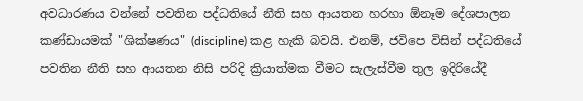අවධාරණය වන්නේ පවතින පද්ධතියේ නීති සහ ආයතන හරහා ඕනෑම දේශපාලන කණ්ඩායමක් "ශික්ෂණය" (discipline) කළ හැකි බවයි. එනම්, ජවිපෙ විසින් පද්ධතියේ පවතින නීති සහ ආයතන නිසි පරිදි ක්‍රියාත්මක වීමට සැලැස්වීම තුල ඉදිරියේදී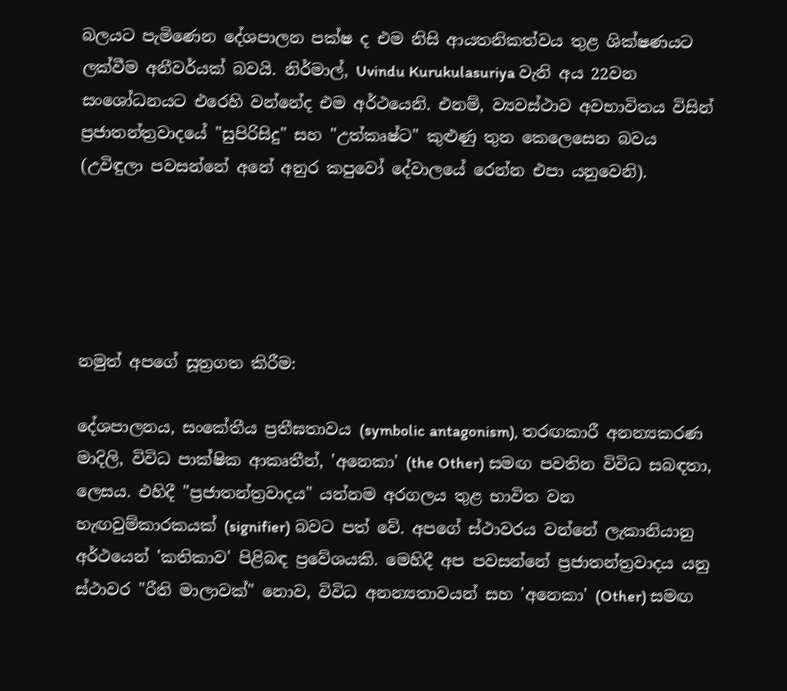බලයට පැමිණෙන දේශපාලන පක්ෂ ද එම නිසි ආයතනිකත්වය තුළ ශික්ෂණයට ලක්වීම අනීවර්යක් බවයි. නිර්මාල්, Uvindu Kurukulasuriya වැනි අය 22වන සංශෝධනයට එරෙහි වන්නේද එම අර්ථයෙනි. එනම්, ව්‍යවස්ථාව අවභාවිතය විසින් ප්‍රජාතන්ත්‍රවාදයේ "සුපිරිසිදු" සහ "උත්කෘෂ්ට" කුළුණු තුන කෙලෙසෙන බවය (උවිඳුලා පවසන්නේ අනේ අනුර කපුවෝ දේවාලයේ රෙන්න එපා යනුවෙනි).





නමුත් අපගේ සූත්‍රගත කිරීම:

දේශපාලනය, සංකේතීය ප්‍රතීඝතාවය (symbolic antagonism), තරඟකාරී අනන්‍යකරණ මාදිලි, විවිධ පාක්ෂික ආකෘතීන්, 'අනෙකා' (the Other) සමඟ පවතින විවිධ සබඳතා, ලෙසය. එහිදී "ප්‍රජාතන්ත්‍රවාදය" යන්නම අරගලය තුළ භාවිත වන හැඟවුම්කාරකයක් (signifier) බවට පත් වේ. අපගේ ස්ථාවරය වන්නේ ලැකානියානු අර්ථයෙන් 'කතිකාව' පිළිබඳ ප්‍රවේශයකි. මෙහිදී අප පවසන්නේ ප්‍රජාතන්ත්‍රවාදය යනු ස්ථාවර "රීති මාලාවක්" නොව, විවිධ අනන්‍යතාවයන් සහ 'අනෙකා' (Other) සමඟ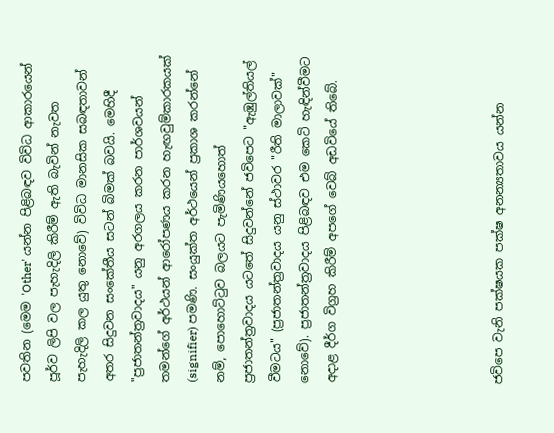පවතින (මෙම 'Other' යන්න පිළිබඳව විවිධ ආකාරයෙන් පූර්ව ලිපි වල පැහැදිලි කිරීම් ඇති බැවින් නැවත පැහැදිලි කල යුතු නොවේ) විවිධ මානසික සබඳතාවන් අතර සිදුවන සංකේතීය සටන් බිමක් බවයි. මෙහිදී "ප්‍රජාතන්ත්‍රවාදය" යනු අරගලය කරන පාර්ශවයන් තමන්ගේ අර්ථයන් ආරෝපණය කරන හැඟවුම්කාරකයක් (signifier) පමණි. සංයුක්ත අර්ථයෙන් ප්‍රකාශ කරන්නේ නම්, පොහොට්ටුව බලයට පැමිණියහොත් ප්‍රජාතන්ත්‍රවාදය යටතේ සිදුවන්නේ ජවිපෙට "ඇඹුල්තියල් වීමටය" (ප්‍රජාතන්ත්‍රවාදය යනු ස්ථාවර "රීති මාලාවක්" නොවේ). ප්‍රජාතන්ත්‍රවාදය පිළිබඳව එම කෙටි හැඳින්වීමට අදාළ දීර්ග විග්‍රහ කිරීම් අපගේ වෙබ් අඩවියේ තිබේ.





ජවිපෙ වැනි පක්ෂයක පක්ෂ අනන්‍යතාවය යන්න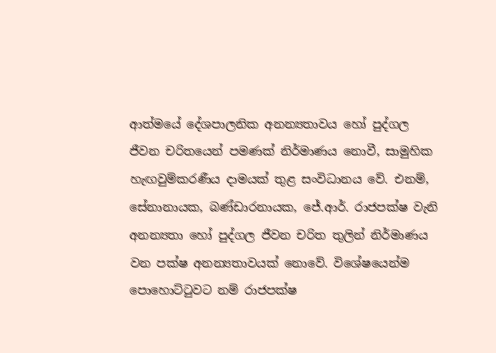ආත්මයේ දේශපාලනික අනන්‍යතාවය හෝ පුද්ගල ජීවන චරිතයෙන් පමණක් නිර්මාණය නොවී, සාමුහික හැඟවුම්කරණීය දාමයක් තුළ සංවිධානය වේ. එනම්, සේනානායක, බණ්ඩාරනායක, ජේ.ආර්. රාජපක්ෂ වැනි අනන්‍යතා හෝ පුද්ගල ජීවන චරිත තුලින් නිර්මාණය වන පක්ෂ අනන්‍යතාවයක් නොවේ. විශේෂයෙන්ම පොහොට්ටුවට නම් රාජපක්ෂ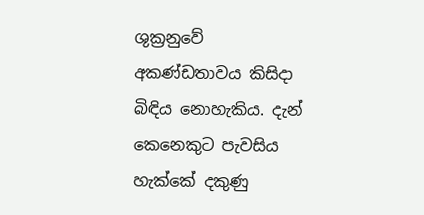ශුක්‍රනුවේ අකණ්ඩතාවය කිසිදා බිඳිය නොහැකිය. දැන් කෙනෙකුට පැවසිය හැක්කේ දකුණු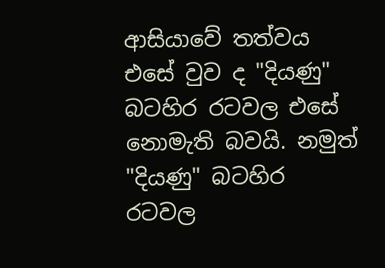ආසියාවේ තත්වය එසේ වුව ද "දියණු" බටහිර රටවල එසේ නොමැති බවයි. නමුත් "දියණු" බටහිර රටවල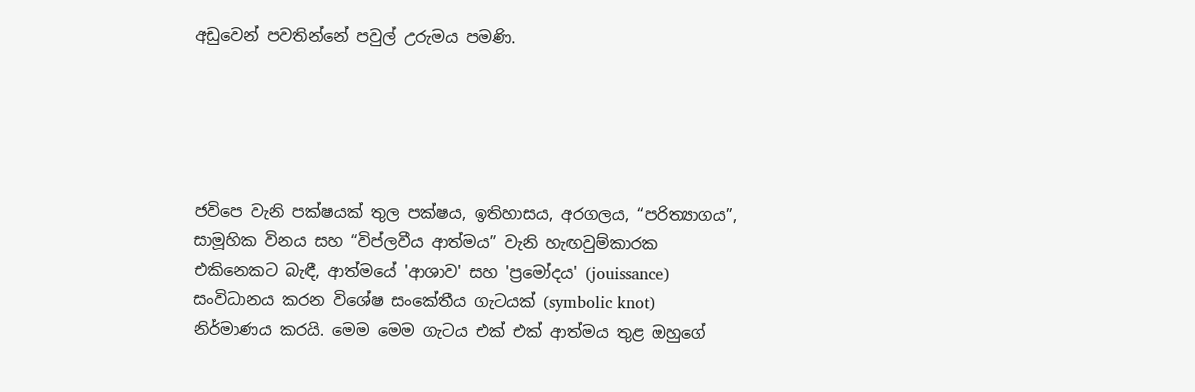අඩුවෙන් පවතින්නේ පවුල් උරුමය පමණි.





ජවිපෙ වැනි පක්ෂයක් තුල පක්ෂය, ඉතිහාසය, අරගලය, “පරිත්‍යාගය”, සාමූහික විනය සහ “විප්ලවීය ආත්මය” වැනි හැඟවුම්කාරක එකිනෙකට බැඳී, ආත්මයේ 'ආශාව' සහ 'ප්‍රමෝදය' (jouissance) සංවිධානය කරන විශේෂ සංකේතීය ගැටයක් (symbolic knot) නිර්මාණය කරයි. මෙම මෙම ගැටය එක් එක් ආත්මය තුළ ඔහුගේ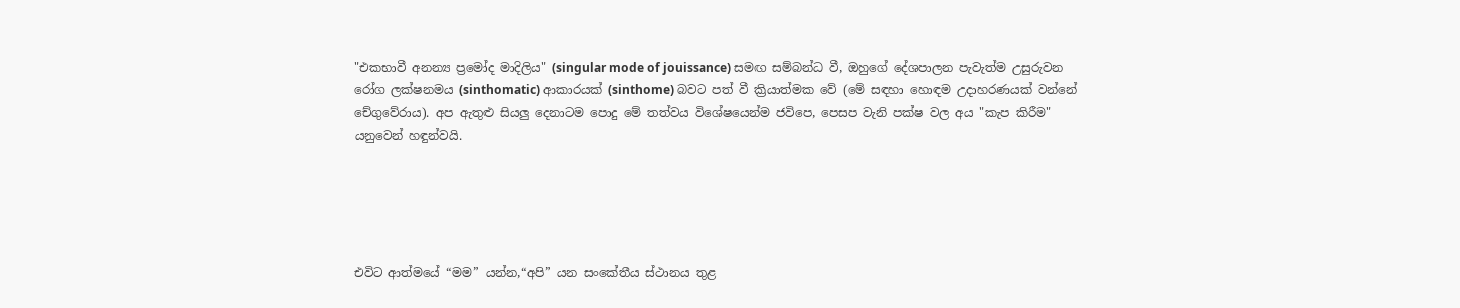"එකභාවී අනන්‍ය ප්‍රමෝද මාදිලිය" (singular mode of jouissance) සමඟ සම්බන්ධ වී, ඔහුගේ දේශපාලන පැවැත්ම උසුරුවන රෝග ලක්ෂනමය (sinthomatic) ආකාරයක් (sinthome) බවට පත් වී ක්‍රියාත්මක වේ (මේ සඳහා හොඳම උදාහරණයක් වන්නේ චේගුවේරාය). අප ඇතුළු සියලු දෙනාටම පොදු මේ තත්වය විශේෂයෙන්ම ජවිපෙ, පෙසප වැනි පක්ෂ වල අය "කැප කිරීම" යනුවෙන් හඳුන්වයි.





එවිට ආත්මයේ “මම” යන්න,“අපි” යන සංකේතීය ස්ථානය තුළ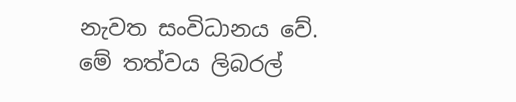නැවත සංවිධානය වේ. මේ තත්වය ලිබරල්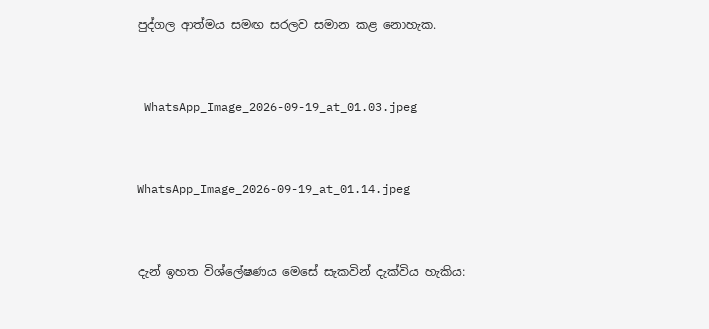පුද්ගල ආත්මය සමඟ සරලව සමාන කළ නොහැක.



 WhatsApp_Image_2026-09-19_at_01.03.jpeg



WhatsApp_Image_2026-09-19_at_01.14.jpeg



දැන් ඉහත විශ්ලේෂණය මෙසේ සැකවින් දැක්විය හැකිය: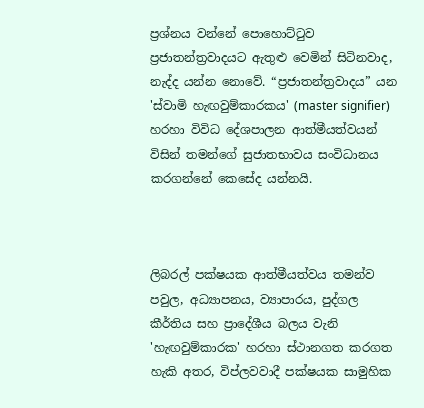ප්‍රශ්නය වන්නේ පොහොට්ටුව ප්‍රජාතන්ත්‍රවාදයට ඇතුළු වෙමින් සිටිනවාද, නැද්ද යන්න නොවේ. “ප්‍රජාතන්ත්‍රවාදය” යන 'ස්වාමි හැඟවුම්කාරකය' (master signifier) හරහා විවිධ දේශපාලන ආත්මීයත්වයන් විසින් තමන්ගේ සුජාතභාවය සංවිධානය කරගන්නේ කෙසේද යන්නයි.



ලිබරල් පක්ෂයක ආත්මීයත්වය තමන්ව පවුල, අධ්‍යාපනය, ව්‍යාපාරය, පුද්ගල කීර්තිය සහ ප්‍රාදේශීය බලය වැනි 'හැඟවුම්කාරක' හරහා ස්ථානගත කරගත හැකි අතර, විප්ලවවාදී පක්ෂයක සාමුහික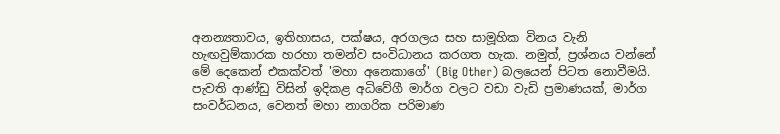අනන්‍යතාවය, ඉතිහාසය, පක්ෂය, අරගලය සහ සාමූහික විනය වැනි හැඟවුම්කාරක හරහා තමන්ව සංවිධානය කරගත හැක. නමුත්, ප්‍රශ්නය වන්නේ මේ දෙකෙන් එකක්වත් 'මහා අනෙකාගේ' (Big Other) බලයෙන් පිටත නොවීමයි. පැවති ආණ්ඩු විසින් ඉදිකළ අධිවේගී මාර්ග වලට වඩා වැඩි ප්‍රමාණයක්, මාර්ග සංවර්ධනය, වෙනත් මහා නාගරික පරිමාණ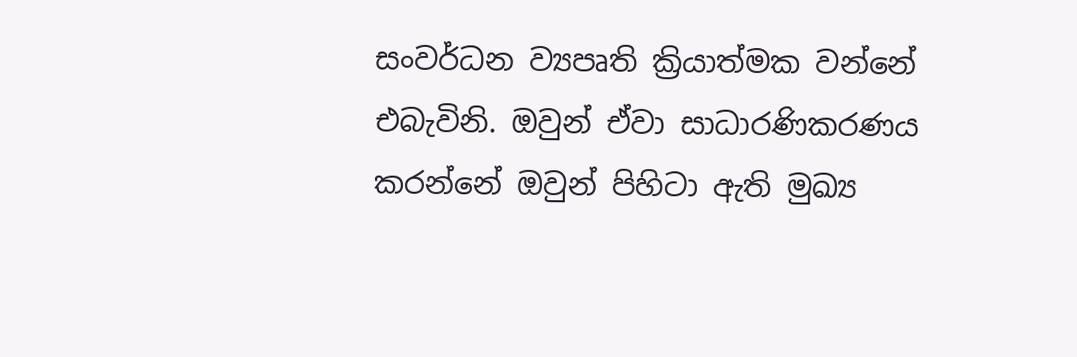සංවර්ධන ව්‍යපෘති ක්‍රියාත්මක වන්නේ එබැවිනි. ඔවුන් ඒවා සාධාරණිකරණය කරන්නේ ඔවුන් පිහිටා ඇති මුඛ්‍ය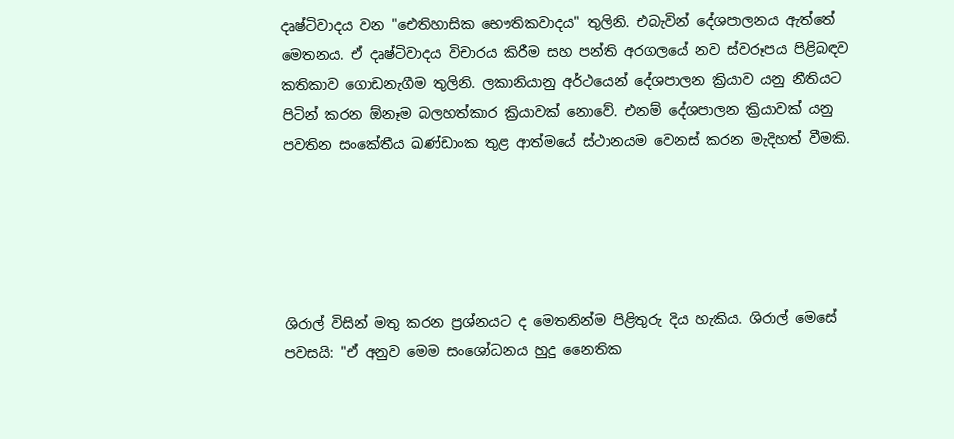දෘෂ්ටිවාදය වන "ඓතිහාසික භෞතිකවාදය" තුලිනි. එබැවින් දේශපාලනය ඇත්තේ මෙතනය. ඒ දෘෂ්ටිවාදය විචාරය කිරීම සහ පන්ති අරගලයේ නව ස්වරූපය පිළිබඳව කතිකාව ගොඩනැගීම තුලිනි. ලකානියානු අර්ථයෙන් දේශපාලන ක්‍රියාව යනු නීතියට පිටින් කරන ඕනෑම බලහත්කාර ක්‍රියාවක් නොවේ. එනම් දේශපාලන ක්‍රියාවක් යනු පවතින සංකේතීය ඛණ්ඩාංක තුළ ආත්මයේ ස්ථානයම වෙනස් කරන මැදිහත් වීමකි.





ශිරාල් විසින් මතු කරන ප්‍රශ්නයට ද මෙතනින්ම පිළිතුරු දිය හැකිය. ශිරාල් මෙසේ පවසයි: "ඒ අනුව මෙම සංශෝධනය හුදු නෛතික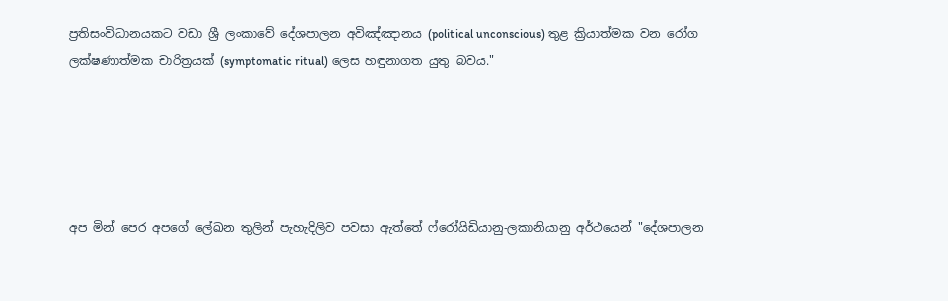ප්‍රතිසංවිධානයකට වඩා ශ්‍රී ලංකාවේ දේශපාලන අවිඤ්ඤානය (political unconscious) තුළ ක්‍රියාත්මක වන රෝග ලක්ෂණාත්මක චාරිත්‍රයක් (symptomatic ritual) ලෙස හඳුනාගත යුතු බවය."





අප මින් පෙර අපගේ ලේඛන තුලින් පැහැදිලිව පවසා ඇත්තේ ෆ්රෝයිඩියානු-ලකානියානු අර්ථයෙන් "දේශපාලන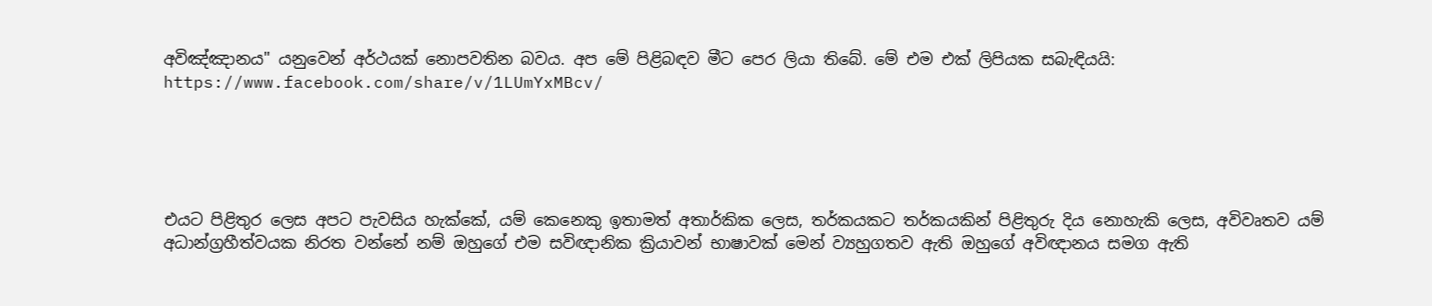අවිඤ්ඤානය" යනුවෙන් අර්ථයක් නොපවතින බවය. අප මේ පිළිබඳව මීට පෙර ලියා තිබේ. මේ එම එක් ලිපියක සබැඳියයි: https://www.facebook.com/share/v/1LUmYxMBcv/





එයට පිළිතුර ලෙස අපට පැවසිය හැක්කේ, යම් කෙනෙකු ඉතාමත් අතාර්කික ලෙස, තර්කයකට තර්කයකින් පිළිතුරු දිය නොහැකි ලෙස, අවිවෘතව යම් අධාන්ග්‍රහීත්වයක නිරත වන්නේ නම් ඔහුගේ එම සවිඥානික ක්‍රියාවන් භාෂාවක් මෙන් ව්‍යහුගතව ඇති ඔහුගේ අවිඥානය සමග ඇති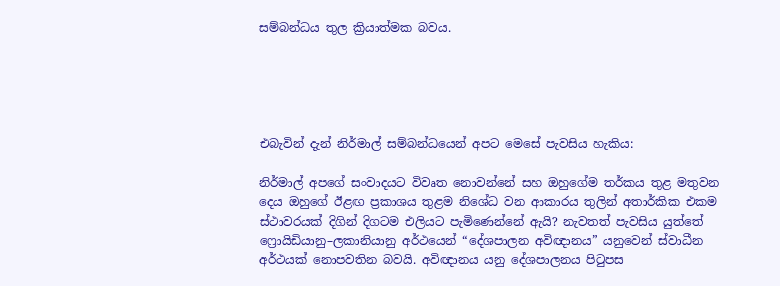සම්බන්ධය තුල ක්‍රියාත්මක බවය.





එබැවින් දැන් නිර්මාල් සම්බන්ධයෙන් අපට මෙසේ පැවසිය හැකිය:

නිර්මාල් අපගේ සංවාදයට විවෘත නොවන්නේ සහ ඔහුගේම තර්කය තුළ මතුවන දෙය ඔහුගේ ඊළඟ ප්‍රකාශය තුළම නිශේධ වන ආකාරය තුලින් අතාර්කික එකම ස්ථාවරයක් දිගින් දිගටම එලියට පැමිණෙන්නේ ඇයි? නැවතත් පැවසිය යුත්තේ ෆ්‍රොයිඩියානු–ලකානියානු අර්ථයෙන් “දේශපාලන අවිඥානය” යනුවෙන් ස්වාධීන අර්ථයක් නොපවතින බවයි. අවිඥානය යනු දේශපාලනය පිටුපස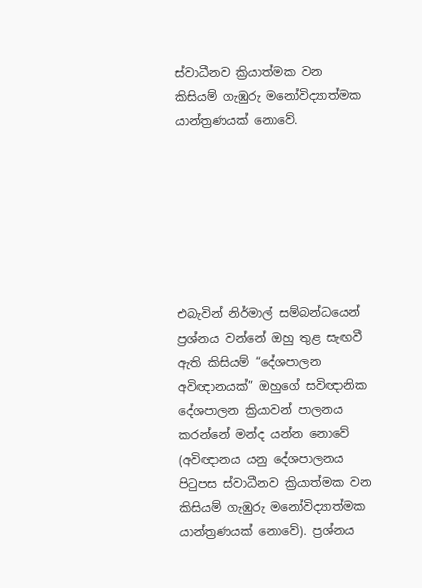ස්වාධීනව ක්‍රියාත්මක වන කිසියම් ගැඹුරු මනෝවිද්‍යාත්මක යාන්ත්‍රණයක් නොවේ.







එබැවින් නිර්මාල් සම්බන්ධයෙන් ප්‍රශ්නය වන්නේ ඔහු තුළ සැඟවී ඇති කිසියම් “දේශපාලන අවිඥානයක්” ඔහුගේ සවිඥානික දේශපාලන ක්‍රියාවන් පාලනය කරන්නේ මන්ද යන්න නොවේ (අවිඥානය යනු දේශපාලනය පිටුපස ස්වාධීනව ක්‍රියාත්මක වන කිසියම් ගැඹුරු මනෝවිද්‍යාත්මක යාන්ත්‍රණයක් නොවේ). ප්‍රශ්නය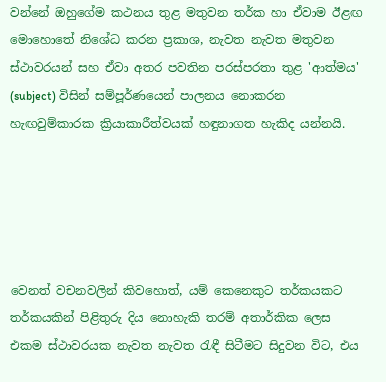වන්නේ ඔහුගේම කථනය තුළ මතුවන තර්ක හා ඒවාම ඊළඟ මොහොතේ නිශේධ කරන ප්‍රකාශ, නැවත නැවත මතුවන ස්ථාවරයන් සහ ඒවා අතර පවතින පරස්පරතා තුළ 'ආත්මය' (subject) විසින් සම්පූර්ණයෙන් පාලනය නොකරන හැඟවුම්කාරක ක්‍රියාකාරීත්වයක් හඳුනාගත හැකිද යන්නයි.





වෙනත් වචනවලින් කිවහොත්, යම් කෙනෙකුට තර්කයකට තර්කයකින් පිළිතුරු දිය නොහැකි තරම් අතාර්කික ලෙස එකම ස්ථාවරයක නැවත නැවත රැඳී සිටීමට සිදුවන විට, එය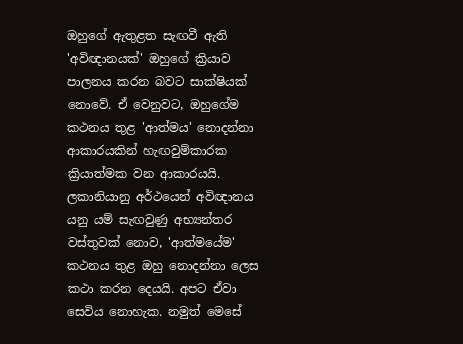ඔහුගේ ඇතුළත සැඟවී ඇති 'අවිඥානයක්' ඔහුගේ ක්‍රියාව පාලනය කරන බවට සාක්ෂියක් නොවේ. ඒ වෙනුවට, ඔහුගේම කථනය තුළ 'ආත්මය' නොදන්නා ආකාරයකින් හැඟවුම්කාරක ක්‍රියාත්මක වන ආකාරයයි. ලකානියානු අර්ථයෙන් අවිඥානය යනු යම් සැඟවුණු අභ්‍යන්තර වස්තුවක් නොව, 'ආත්මයේම' කථනය තුළ ඔහු නොදන්නා ලෙස කථා කරන දෙයයි. අපට ඒවා සෙවිය නොහැක. නමුත් මෙසේ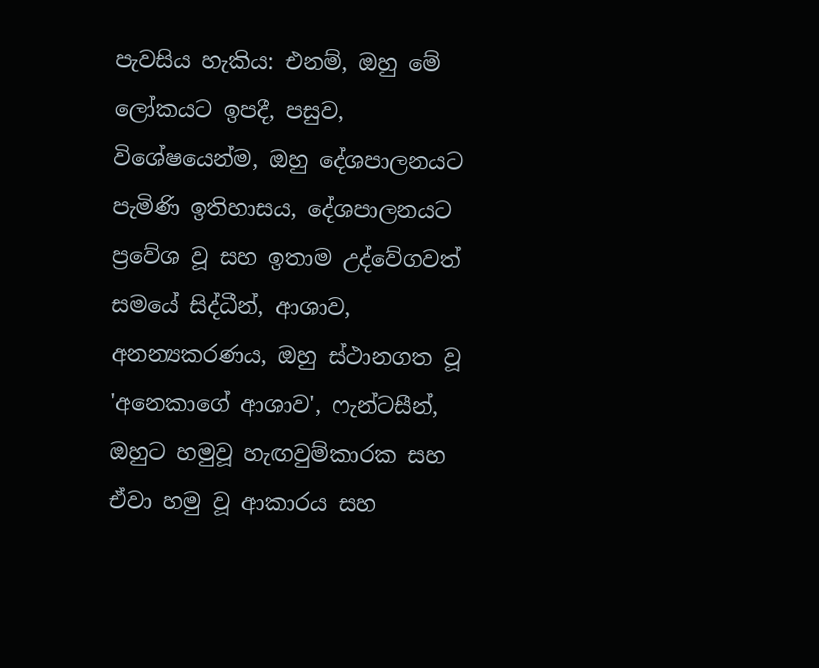පැවසිය හැකිය: එනම්, ඔහු මේ ලෝකයට ඉපදී, පසුව, විශේෂයෙන්ම, ඔහු දේශපාලනයට පැමිණි ඉතිහාසය, දේශපාලනයට ප්‍රවේශ වූ සහ ඉතාම උද්වේගවත් සමයේ සිද්ධීන්, ආශාව, අනන්‍යකරණය, ඔහු ස්ථානගත වූ 'අනෙකාගේ ආශාව', ෆැන්ටසීන්, ඔහුට හමුවූ හැඟවුම්කාරක සහ ඒවා හමු වූ ආකාරය සහ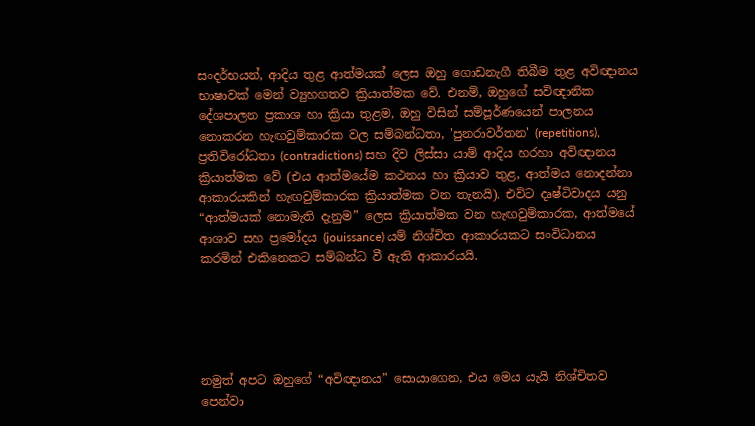සංදර්භයන්, ආදිය තුළ ආත්මයක් ලෙස ඔහු ගොඩනැගී තිබීම තුළ අවිඥානය භාෂාවක් මෙන් ව්‍යුහගතව ක්‍රියාත්මක වේ. එනම්, ඔහුගේ සවිඥානික දේශපාලන ප්‍රකාශ හා ක්‍රියා තුළම, ඔහු විසින් සම්පූර්ණයෙන් පාලනය නොකරන හැඟවුම්කාරක වල සම්බන්ධතා, 'පුනරාවර්තන' (repetitions), ප්‍රතිවිරෝධතා (contradictions) සහ දිව ලිස්සා යාම් ආදිය හරහා අවිඥානය ක්‍රියාත්මක වේ (එය ආත්මයේම කථනය හා ක්‍රියාව තුළ, ආත්මය නොදන්නා ආකාරයකින් හැඟවුම්කාරක ක්‍රියාත්මක වන තැනයි). එවිට දෘෂ්ටිවාදය යනු “ආත්මයක් නොමැති දැනුම” ලෙස ක්‍රියාත්මක වන හැඟවුම්කාරක, ආත්මයේ ආශාව සහ ප්‍රමෝදය (jouissance) යම් නිශ්චිත ආකාරයකට සංවිධානය කරමින් එකිනෙකට සම්බන්ධ වී ඇති ආකාරයයි.





නමුත් අපට ඔහුගේ “අවිඥානය” සොයාගෙන, එය මෙය යැයි නිශ්චිතව පෙන්වා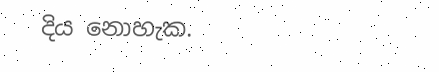දිය නොහැක.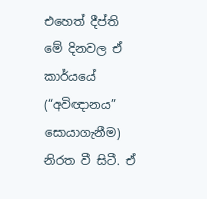එහෙත් දීප්ති මේ දිනවල ඒ කාර්යයේ (“අවිඥානය” සොයාගැනීම) නිරත වී සිටී. ඒ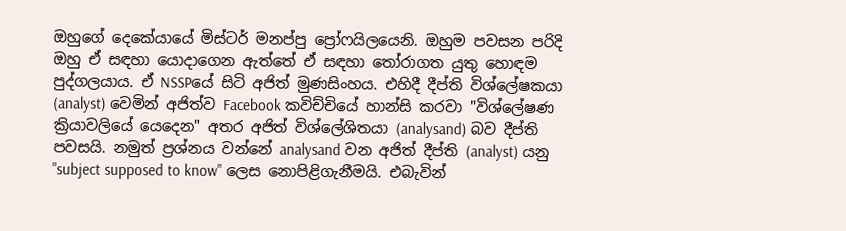ඔහුගේ දෙකේයායේ මිස්ටර් මනප්පු ප්‍රෝෆයිලයෙනි. ඔහුම පවසන පරිදි ඔහු ඒ සඳහා යොදාගෙන ඇත්තේ ඒ සඳහා තෝරාගත යුතු හොඳම පුද්ගලයාය. ඒ NSSPයේ සිටි අජිත් මුණසිංහය. එහිදී දීප්ති විශ්ලේෂකයා (analyst) වෙමින් අජිත්ව Facebook කවිච්චියේ හාන්සි කරවා "විශ්ලේෂණ ක්‍රියාවලියේ යෙදෙන" අතර අජිත් විශ්ලේශිතයා (analysand) බව දීප්ති පවසයි. නමුත් ප්‍රශ්නය වන්නේ analysand වන අජිත් දීප්ති (analyst) යනු "subject supposed to know" ලෙස නොපිළිගැනීමයි. එබැවින්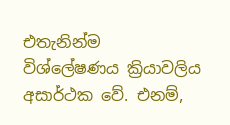එතැනින්ම විශ්ලේෂණය ක්‍රියාවලිය අසාර්ථක වේ. එනම්,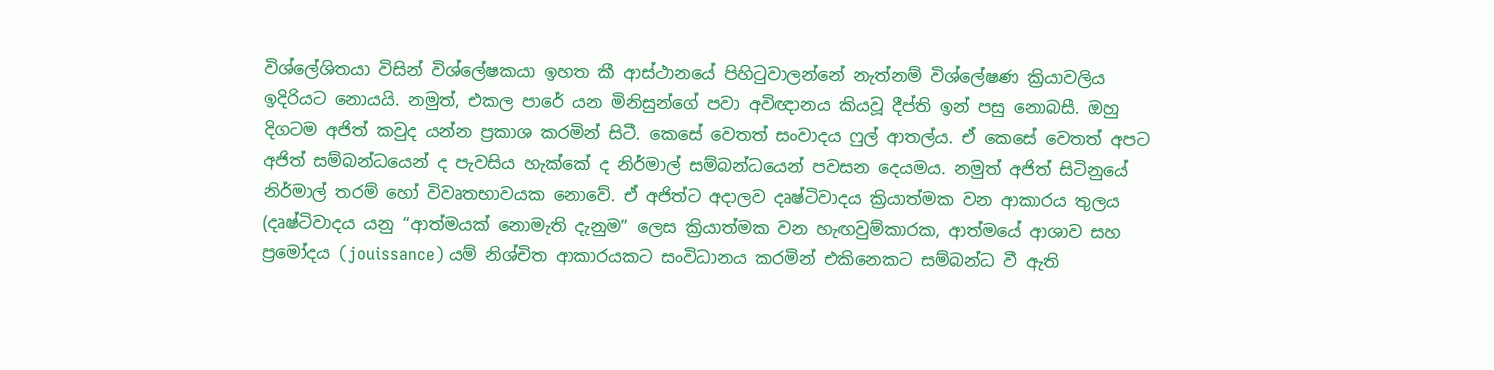විශ්ලේශිතයා විසින් විශ්ලේෂකයා ඉහත කී ආස්ථානයේ පිහිටුවාලන්නේ නැත්නම් විශ්ලේෂණ ක්‍රියාවලිය ඉදිරියට නොයයි. නමුත්, එකල පාරේ යන මිනිසුන්ගේ පවා අවිඥානය කියවූ දීප්ති ඉන් පසු නොබසී. ඔහු දිගටම අජිත් කවුද යන්න ප්‍රකාශ කරමින් සිටී. කෙසේ වෙතත් සංවාදය ෆුල් ආතල්ය. ඒ කෙසේ වෙතත් අපට අජිත් සම්බන්ධයෙන් ද පැවසිය හැක්කේ ද නිර්මාල් සම්බන්ධයෙන් පවසන දෙයමය. නමුත් අජිත් සිටිනුයේ නිර්මාල් තරම් හෝ විවෘතභාවයක නොවේ. ඒ අජිත්ට අදාලව දෘෂ්ටිවාදය ක්‍රියාත්මක වන ආකාරය තුලය (දෘෂ්ටිවාදය යනු “ආත්මයක් නොමැති දැනුම” ලෙස ක්‍රියාත්මක වන හැඟවුම්කාරක, ආත්මයේ ආශාව සහ ප්‍රමෝදය (jouissance) යම් නිශ්චිත ආකාරයකට සංවිධානය කරමින් එකිනෙකට සම්බන්ධ වී ඇති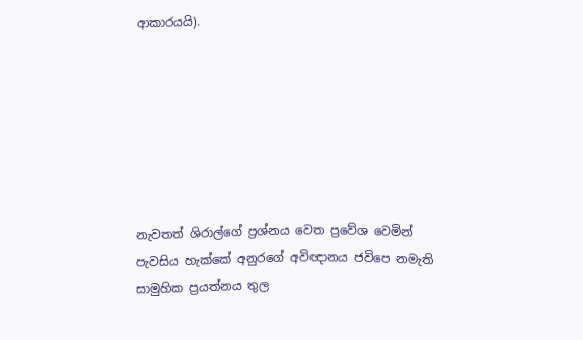ආකාරයයි).







නැවතත් ශිරාල්ගේ ප්‍රශ්නය වෙත ප්‍රවේශ වෙමින් පැවසිය හැක්කේ අනුරගේ අවිඥානය ජවිපෙ නමැති සාමුහික ප්‍රයත්නය තුල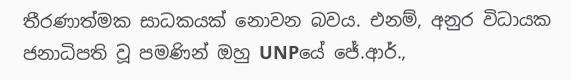තීරණාත්මක සාධකයක් නොවන බවය. එනම්, අනුර විධායක ජනාධිපති වූ පමණින් ඔහු UNPයේ ජේ.ආර්.,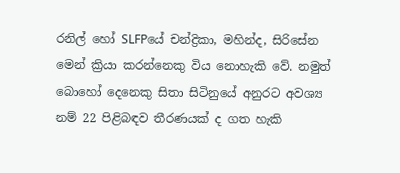රනිල් හෝ SLFPයේ චන්ද්‍රිකා, මහින්ද, සිරිසේන මෙන් ක්‍රියා කරන්නෙකු විය නොහැකි වේ. නමුත් බොහෝ දෙනෙකු සිතා සිටිනුයේ අනුරට අවශ්‍ය නම් 22 පිළිබඳව තීරණයක් ද ගත හැකි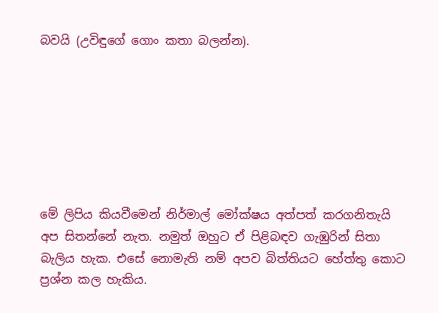බවයි (උවිඳුගේ ගොං කතා බලන්න).







මේ ලිපිය කියවීමෙන් නිර්මාල් මෝක්ෂය අත්පත් කරගනිතැයි අප සිතන්නේ නැත. නමුත් ඔහුට ඒ පිළිබඳව ගැඹුරින් සිතා බැලිය හැක. එසේ නොමැති නම් අපව බිත්තියට හේත්තු කොට ප්‍රශ්න කල හැකිය.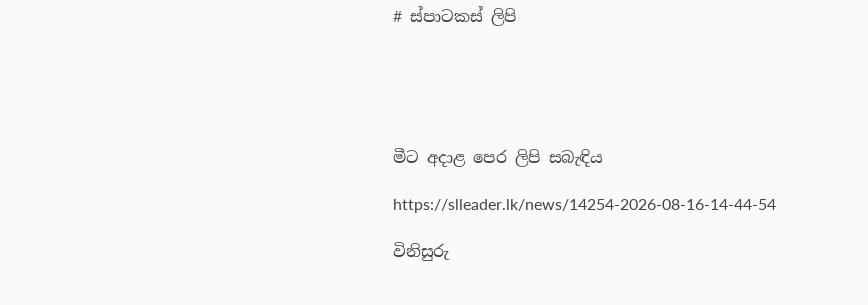# ස්පාටකස් ලිපි





මීට අදාළ පෙර ලිපි සබැඳිය

https://slleader.lk/news/14254-2026-08-16-14-44-54

විනිසුරු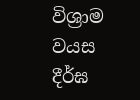විශ්‍රාම වයස දීර්ඝ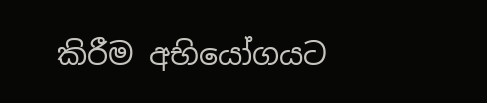කිරීම අභියෝගයට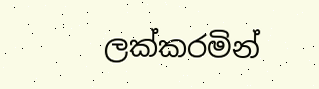ලක්කරමින්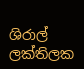ශිරාල් ලක්තිලක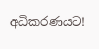අධිකරණයට!